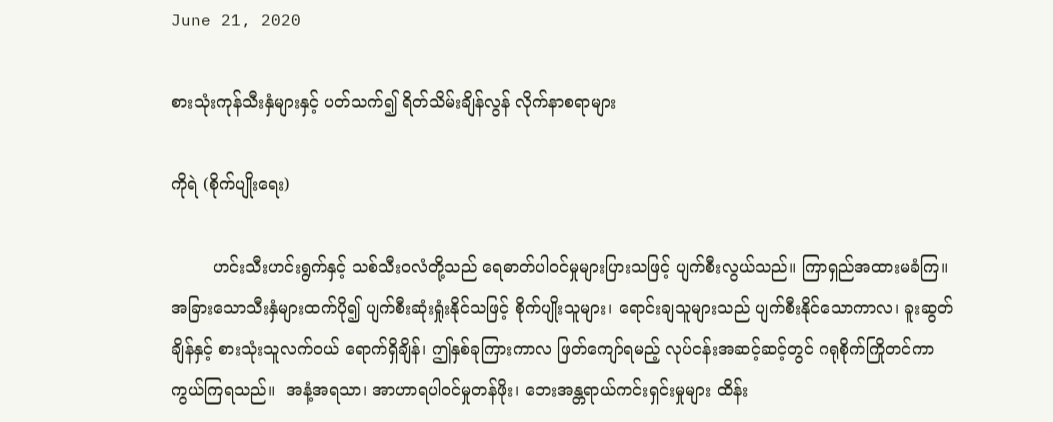June 21, 2020

စားသုံးကုန်သီးနှံများနှင့် ပတ်သက်၍ ရိတ်သိမ်းချိန်လွန် လိုက်နာစရာများ

ကိုရဲ (စိုက်ပျိုးရေး)

        ဟင်းသီးဟင်းရွက်နှင့် သစ်သီး၀လံတို့သည် ရေဓာတ်ပါဝင်မှုများပြားသဖြင့် ပျက်စီးလွယ်သည်။ ကြာရှည်အထားမခံကြ။ အခြားသောသီးနှံများထက်ပို၍ ပျက်စီးဆုံးရှုံးနိုင်သဖြင့် စိုက်ပျိုးသူများ၊ ရောင်းချသူများသည် ပျက်စီးနိုင်သောကာလ၊ ခူးဆွတ်ချိန်နှင့် စားသုံးသူလက်ဝယ် ရောက်ရှိချိန်၊ ဤနှစ်ခုကြားကာလ ဖြတ်ကျော်ရမည့် လုပ်ငန်းအဆင့်ဆင့်တွင် ဂရုစိုက်ကြိုတင်ကာကွယ်ကြရသည်။  အနံ့အရသာ၊ အာဟာရပါဝင်မှုတန်ဖိုး၊ ဘေးအန္တရာယ်ကင်းရှင်းမှုများ ထိန်း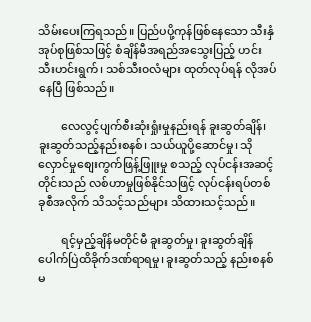သိမ်းပေးကြရသည်။ ပြည်ပပို့ကုန်ဖြစ်နေသော သီးနှံအုပ်စုဖြစ်သဖြင့် စံချိန်မီအရည်အသွေးပြည့် ဟင်းသီးဟင်းရွက်၊ သစ်သီး၀လံများ ထုတ်လုပ်ရန် လိုအပ်နေပြီ ဖြစ်သည်။

        လေလွင့်ပျက်စီးဆုံးရှုံးမှုနည်းရန် ခူးဆွတ်ချိန်၊ ခူးဆွတ်သည့်နည်းစနစ်၊ သယ်ယူပို့ဆောင်မှု၊ သိုလှောင်မှုစျေးကွက်ဖြန့်ဖြူးမှု စသည့် လုပ်ငန်းအဆင့်တိုင်းသည် လစ်ဟာမှုဖြစ်နိုင်သဖြင့် လုပ်ငန်းရပ်တစ်ခုစီအလိုက် သိသင့်သည်များ သိထားသင့်သည်။

        ရင့်မှည့်ချိန်မတိုင်မီ ခူးဆွတ်မှု၊ ခူးဆွတ်ချိန် ပေါက်ပြဲထိခိုက်ဒဏ်ရာရမှု၊ ခူးဆွတ်သည့် နည်းစနစ် မ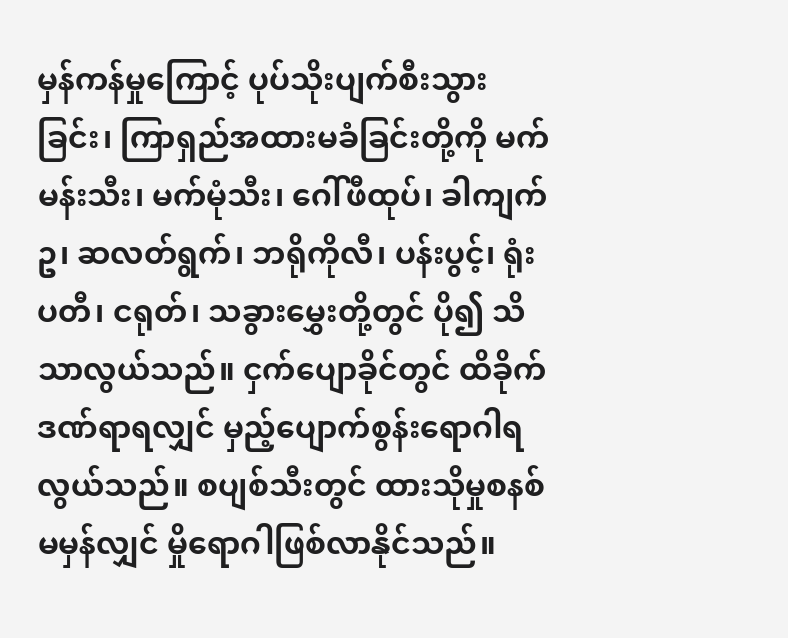မှန်ကန်မှုကြောင့် ပုပ်သိုးပျက်စီးသွားခြင်း၊ ကြာရှည်အထားမခံခြင်းတို့ကို မက်မန်းသီး၊ မက်မုံသီး၊ ဂေါ်ဖီထုပ်၊ ခါကျက်ဥ၊ ဆလတ်ရွက်၊ ဘရိုကိုလီ၊ ပန်းပွင့်၊ ရုံးပတီ၊ ငရုတ်၊ သခွားမွှေးတို့တွင် ပို၍ သိသာလွယ်သည်။ ငှက်ပျောခိုင်တွင် ထိခိုက်ဒဏ်ရာရလျှင် မှည့်ပျောက်စွန်းရောဂါရလွယ်သည်။ စပျစ်သီးတွင် ထားသိုမှုစနစ် မမှန်လျှင် မှိုရောဂါဖြစ်လာနိုင်သည်။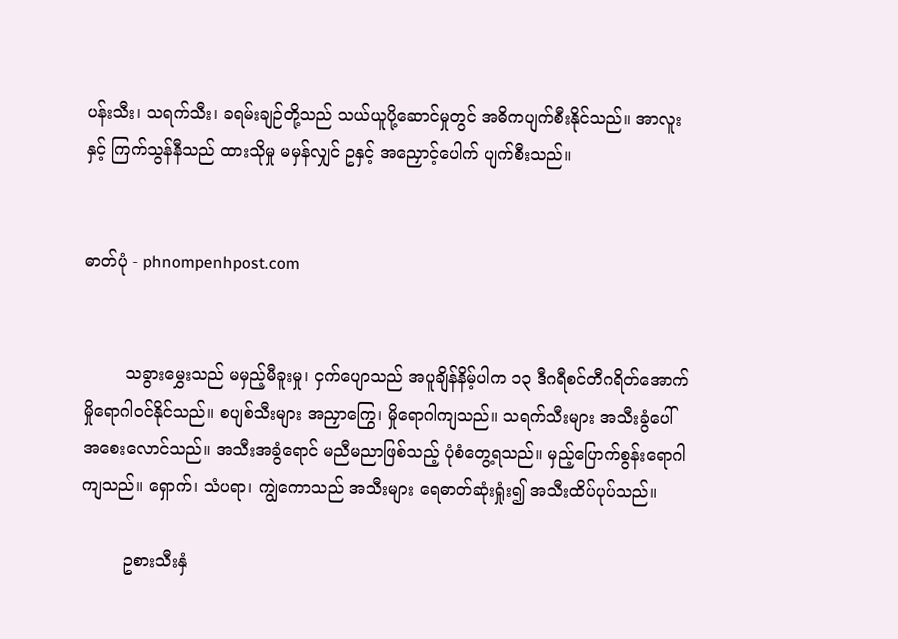ပန်းသီး၊ သရက်သီး၊ ခရမ်းချဉ်တို့သည် သယ်ယူပို့ဆောင်မှုတွင် အဓိကပျက်စီးနိုင်သည်။ အာလူးနှင့် ကြက်သွန်နီသည် ထားသိုမှု မမှန်လျှင် ဥနှင့် အညှောင့်ပေါက် ပျက်စီးသည်။


ဓာတ်ပုံ - phnompenhpost.com


        သခွားမွှေးသည် မမှည့်မီခူးမှု၊ ငှက်ပျောသည် အပူချိန်နိမ့်ပါက ၁၃ ဒီဂရီစင်တီဂရိတ်အောက်  မှိုရောဂါဝင်နိုင်သည်။ စပျစ်သီးများ အညှာကြွေ၊ မှိုရောဂါကျသည်။ သရက်သီးများ အသီးခွံပေါ် အစေးလောင်သည်။ အသီးအခွံရောင် မညီမညာဖြစ်သည့် ပုံစံတွေ့ရသည်။ မှည့်ပြောက်စွန်းရောဂါကျသည်။ ရှောက်၊ သံပရာ၊ ကျွဲကောသည် အသီးများ ရေဓာတ်ဆုံးရှုံး၍ အသီးထိပ်ပုပ်သည်။

        ဥစားသီးနှံ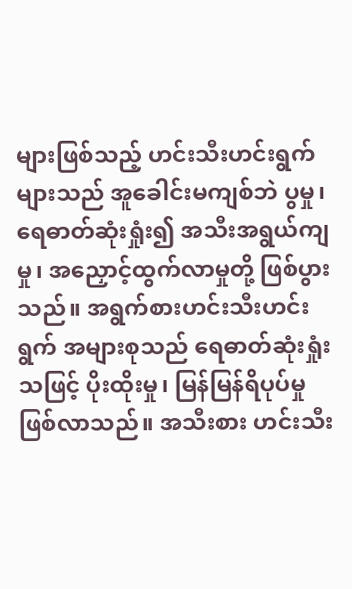များဖြစ်သည့် ဟင်းသီးဟင်းရွက်များသည် အူခေါင်းမကျစ်ဘဲ ပွမှု၊ ရေဓာတ်ဆုံးရှုံး၍ အသီးအရွယ်ကျမှု၊ အညှောင့်ထွက်လာမှုတို့ ဖြစ်ပွားသည်။ အရွက်စားဟင်းသီးဟင်းရွက် အများစုသည် ရေဓာတ်ဆုံးရှုံးသဖြင့် ပိုးထိုးမှု၊ မြန်မြန်ရိပုပ်မှုဖြစ်လာသည်။ အသီးစား ဟင်းသီး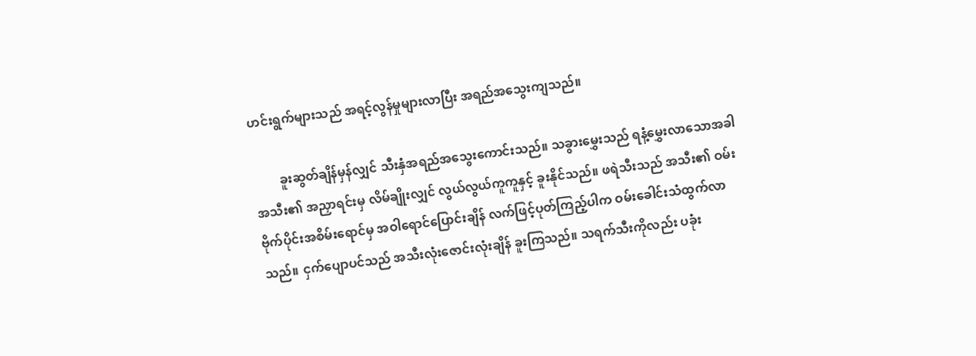ဟင်းရွက်များသည် အရင့်လွန်မှုများလာပြီး အရည်အသွေးကျသည်။

        ခူးဆွတ်ချိန်မှန်လျှင် သီးနှံအရည်အသွေးကောင်းသည်။ သခွားမွှေးသည် ရနံ့မွှေးလာသောအခါ အသီး၏ အညှာရင်းမှ လိမ်ချိုးလျှင် လွယ်လွယ်ကူကူနှင့် ခူးနိုင်သည်။ ဖရဲသီးသည် အသီး၏ ဝမ်းဗိုက်ပိုင်းအစိမ်းရောင်မှ အဝါရောင်ပြောင်းချိန် လက်ဖြင့်ပုတ်ကြည့်ပါက ဝမ်းခေါင်းသံထွက်လာသည်။ ငှက်ပျောပင်သည် အသီးလုံးဇောင်းလုံးချိန် ခူးကြသည်။ သရက်သီးကိုလည်း ပခုံး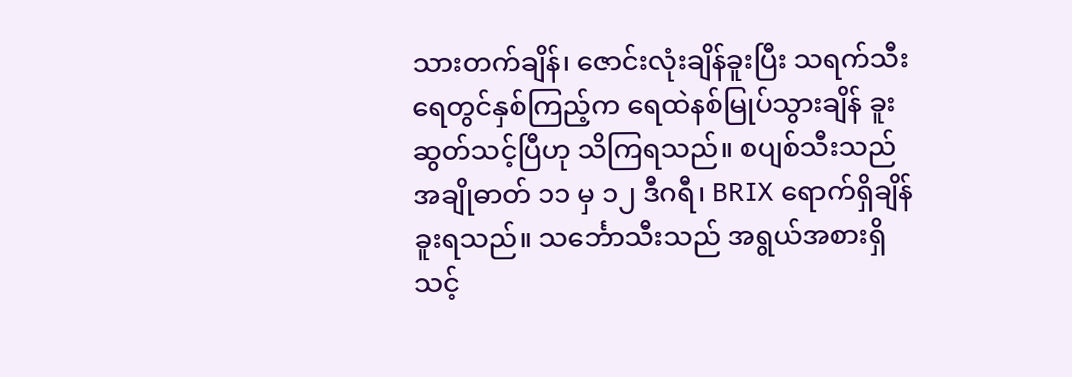သားတက်ချိန်၊ ဇောင်းလုံးချိန်ခူးပြီး သရက်သီးရေတွင်နှစ်ကြည့်က ရေထဲနစ်မြုပ်သွားချိန် ခူးဆွတ်သင့်ပြီဟု သိကြရသည်။ စပျစ်သီးသည် အချိုဓာတ် ၁၁ မှ ၁၂ ဒီဂရီ၊ BRIX ရောက်ရှိချိန် ခူးရသည်။ သင်္ဘောသီးသည် အရွယ်အစားရှိသင့်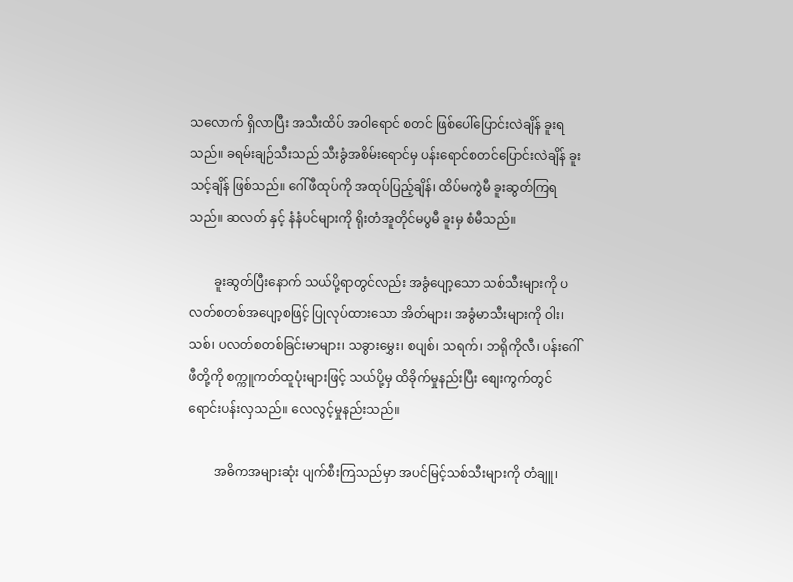သလောက် ရှိလာပြီး အသီးထိပ် အဝါရောင် စတင် ဖြစ်ပေါ်ပြောင်းလဲချိန် ခူးရသည်။ ခရမ်းချဉ်သီးသည် သီးခွံအစိမ်းရောင်မှ ပန်းရောင်စတင်ပြောင်းလဲချိန် ခူးသင့်ချိန် ဖြစ်သည်။ ဂေါ်ဖီထုပ်ကို အထုပ်ပြည့်ချိန်၊ ထိပ်မကွဲမီ ခူးဆွတ်ကြရသည်။ ဆလတ် နှင့် နံနံပင်များကို ရိုးတံအူတိုင်မပွမီ ခူးမှ စံမီသည်။

        ခူးဆွတ်ပြီးနောက် သယ်ပို့ရာတွင်လည်း အခွံပျော့သော သစ်သီးများကို ပလတ်စတစ်အပျော့စဖြင့် ပြုလုပ်ထားသော အိတ်များ၊ အခွံမာသီးများကို ဝါး၊ သစ်၊ ပလတ်စတစ်ခြင်းမာများ၊ သခွားမွှေး၊ စပျစ်၊ သရက်၊ ဘရိုကိုလီ၊ ပန်းဂေါ်ဖီတို့ကို စက္ကူကတ်ထူပုံးများဖြင့် သယ်ပို့မှ ထိခိုက်မှုနည်းပြီး စျေးကွက်တွင် ရောင်းပန်းလှသည်။ လေလွင့်မှုနည်းသည်။

        အဓိကအများဆုံး ပျက်စီးကြသည်မှာ အပင်မြင့်သစ်သီးများကို တံချူ၊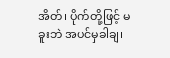အိတ်၊ ပိုက်တို့ဖြင့် မခူးဘဲ အပင်မှခါချ၊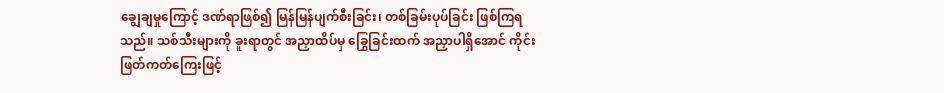ချွေချမှုကြောင့် ဒဏ်ရာဖြစ်၍ မြန်မြန်ပျက်စီးခြင်း၊ တစ်ခြမ်းပုပ်ခြင်း ဖြစ်ကြရသည်။ သစ်သီးများကို ခူးရာတွင် အညှာထိပ်မှ ခြွေခြင်းထက် အညှာပါရှိအောင် ကိုင်းဖြတ်ကတ်ကြေးဖြင့်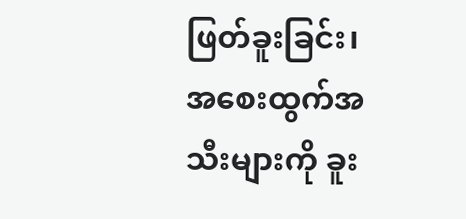ဖြတ်ခူးခြင်း၊ အစေးထွက်အသီးများကို ခူး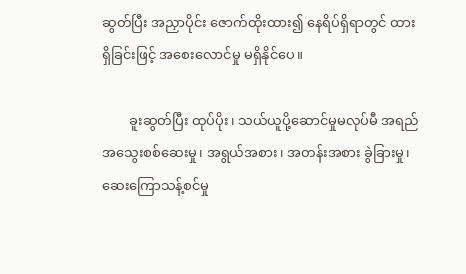ဆွတ်ပြီး အညှာပိုင်း ဇောက်ထိုးထား၍ နေရိပ်ရှိရာတွင် ထားရှိခြင်းဖြင့် အစေးလောင်မှု မရှိနိုင်ပေ။

        ခူးဆွတ်ပြီး ထုပ်ပိုး၊ သယ်ယူပို့ဆောင်မှုမလုပ်မီ အရည်အသွေးစစ်ဆေးမှု၊ အရွယ်အစား၊ အတန်းအစား ခွဲခြားမှု၊ ဆေးကြောသန့်စင်မှု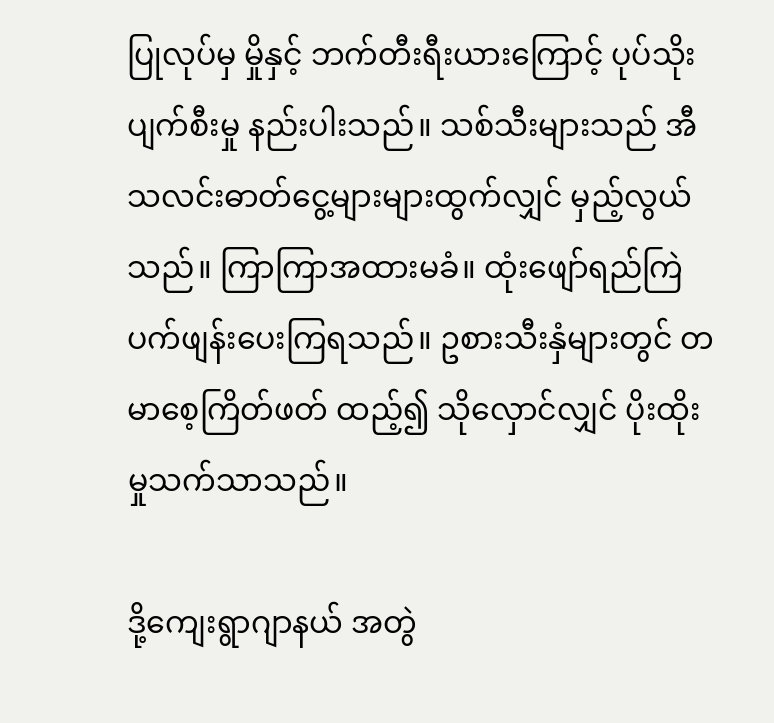ပြုလုပ်မှ မှိုနှင့် ဘက်တီးရီးယားကြောင့် ပုပ်သိုးပျက်စီးမှု နည်းပါးသည်။ သစ်သီးများသည် အီသလင်းဓာတ်ငွေ့များများထွက်လျှင် မှည့်လွယ်သည်။ ကြာကြာအထားမခံ။ ထုံးဖျော်ရည်ကြဲ ပက်ဖျန်းပေးကြရသည်။ ဥစားသီးနှံများတွင် တမာစေ့ကြိတ်ဖတ် ထည့်၍ သိုလှောင်လျှင် ပိုးထိုးမှုသက်သာသည်။

ဒို့ကျေးရွာဂျာနယ် အတွဲ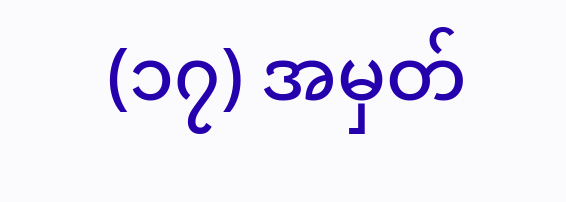(၁၇) အမှတ်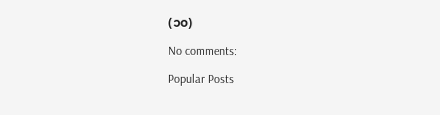(၁၀)

No comments:

Popular Posts